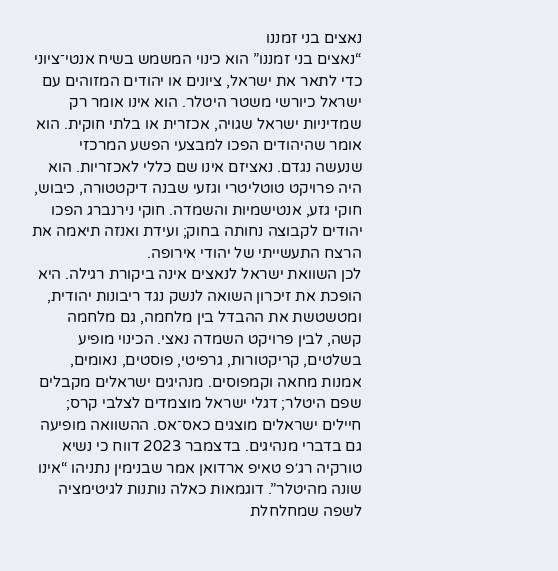נאצים בני זמננו
“נאצים בני זמננו” הוא כינוי המשמש בשיח אנטי־ציוני כדי לתאר את ישראל, ציונים או יהודים המזוהים עם ישראל כיורשי משטר היטלר. הוא אינו אומר רק שמדיניות ישראל שגויה, אכזרית או בלתי חוקית. הוא אומר שהיהודים הפכו למבצעי הפשע המרכזי שנעשה נגדם. נאציזם אינו שם כללי לאכזריות. הוא היה פרויקט טוטליטרי וגזעי שבנה דיקטטורה, כיבוש, חוקי גזע, אנטישמיות והשמדה. חוקי נירנברג הפכו יהודים לקבוצה נחותה בחוק; ועידת ואנזה תיאמה את הרצח התעשייתי של יהודי אירופה.
לכן השוואת ישראל לנאצים אינה ביקורת רגילה. היא הופכת את זיכרון השואה לנשק נגד ריבונות יהודית, ומטשטשת את ההבדל בין מלחמה, גם מלחמה קשה, לבין פרויקט השמדה נאצי. הכינוי מופיע בשלטים, קריקטורות, גרפיטי, פוסטים, נאומים, אמנות מחאה וקמפוסים. מנהיגים ישראלים מקבלים שפם היטלר; דגלי ישראל מוצמדים לצלבי קרס; חיילים ישראלים מוצגים כאס־אס. ההשוואה מופיעה גם בדברי מנהיגים. בדצמבר 2023 דווח כי נשיא טורקיה רג׳פ טאיפ ארדואן אמר שבנימין נתניהו “אינו שונה מהיטלר”. דוגמאות כאלה נותנות לגיטימציה לשפה שמחלחלת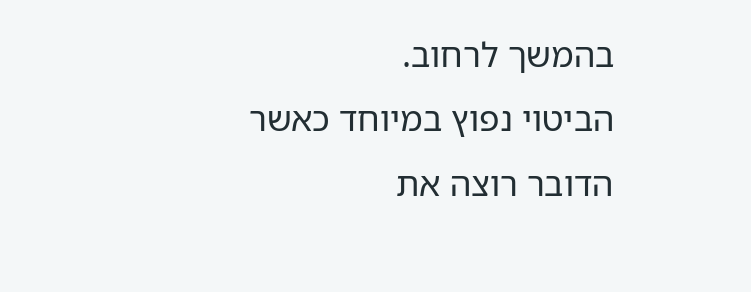בהמשך לרחוב.
הביטוי נפוץ במיוחד כאשר הדובר רוצה את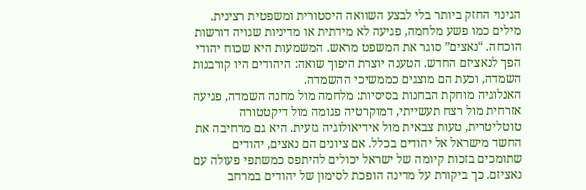הגינוי החזק ביותר בלי לבצע השוואה היסטורית ומשפטית רצינית. מילים כמו פשע מלחמה, פגיעה לא מידתית או מדיניות שגויה דורשות הוכחה. “נאצים” סוגר את המשפט מראש. המשמעות היא שכוח יהודי הפך לנאציזם החדש. הטענה יוצרת היפוך שואה: היהודים היו קורבנות השמדה, וכעת הם מוצגים כממשיכי ההשמדה.
האנלוגיה מוחקת הבחנות בסיסיות: מלחמה מול מחנה השמדה, פגיעה אזרחית מול רצח תעשייתי, דמוקרטיה פגומה מול דיקטטורה טוטליטרית, טעות צבאית מול אידיאולוגיה גזעית. היא גם מרחיבה את החשד מישראל אל יהודים בכלל. אם ציונים הם נאצים, יהודים שתומכים בזכות קיומה של ישראל יכולים להיתפס כמשתפי פעולה עם נאציזם. כך ביקורת על מדינה הופכת לסימון של יהודים במרחב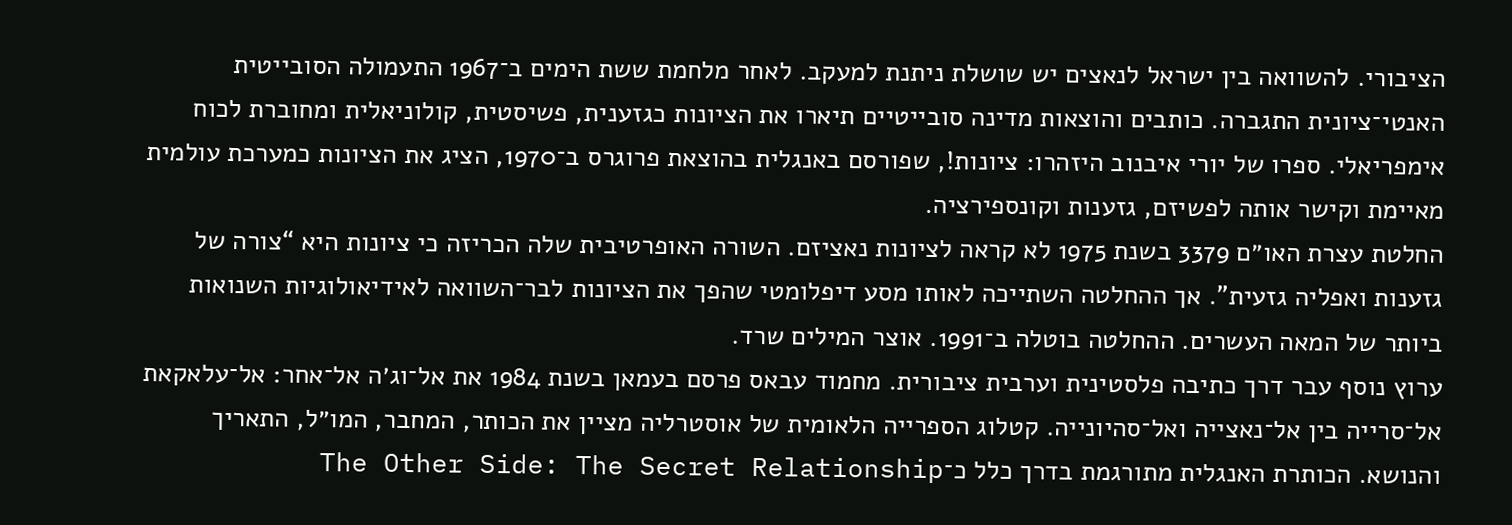הציבורי. להשוואה בין ישראל לנאצים יש שושלת ניתנת למעקב. לאחר מלחמת ששת הימים ב־1967 התעמולה הסובייטית האנטי־ציונית התגברה. כותבים והוצאות מדינה סובייטיים תיארו את הציונות כגזענית, פשיסטית, קולוניאלית ומחוברת לכוח אימפריאלי. ספרו של יורי איבנוב היזהרו: ציונות!, שפורסם באנגלית בהוצאת פרוגרס ב־1970, הציג את הציונות כמערכת עולמית מאיימת וקישר אותה לפשיזם, גזענות וקונספירציה.
החלטת עצרת האו״ם 3379 בשנת 1975 לא קראה לציונות נאציזם. השורה האופרטיבית שלה הכריזה כי ציונות היא “צורה של גזענות ואפליה גזעית”. אך ההחלטה השתייכה לאותו מסע דיפלומטי שהפך את הציונות לבר־השוואה לאידיאולוגיות השנואות ביותר של המאה העשרים. ההחלטה בוטלה ב־1991. אוצר המילים שרד.
ערוץ נוסף עבר דרך כתיבה פלסטינית וערבית ציבורית. מחמוד עבאס פרסם בעמאן בשנת 1984 את אל־וג׳ה אל־אחר: אל־עלאקאת אל־סרייה בין אל־נאצייה ואל־סהיונייה. קטלוג הספרייה הלאומית של אוסטרליה מציין את הכותר, המחבר, המו״ל, התאריך והנושא. הכותרת האנגלית מתורגמת בדרך כלל כ־The Other Side: The Secret Relationship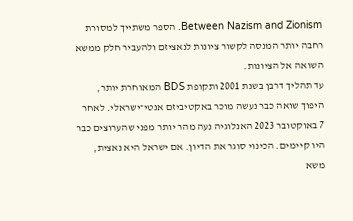Between Nazism and Zionism. הספר משתייך למסורת רחבה יותר המנסה לקשור ציונות לנאציזם ולהעביר חלק ממשא השואה אל הציונות.
עד תהליך דרבן בשנת 2001 ותקופת BDS המאוחרת יותר, היפוך שואה כבר נעשה מוכר באקטיביזם אנטי־ישראלי. לאחר 7 באוקטובר 2023 האנלוגיה נעה מהר יותר מפני שהערוצים כבר היו קיימים. הכינוי סוגר את הדיון. אם ישראל היא נאצית, משא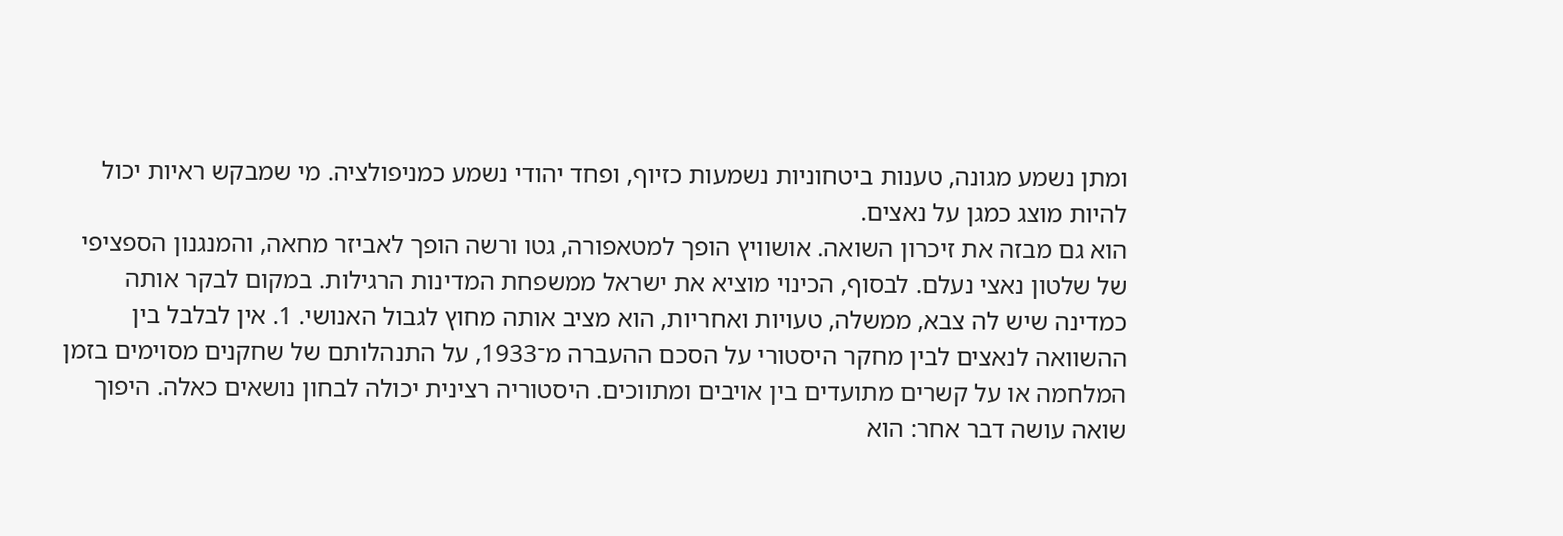ומתן נשמע מגונה, טענות ביטחוניות נשמעות כזיוף, ופחד יהודי נשמע כמניפולציה. מי שמבקש ראיות יכול להיות מוצג כמגן על נאצים.
הוא גם מבזה את זיכרון השואה. אושוויץ הופך למטאפורה, גטו ורשה הופך לאביזר מחאה, והמנגנון הספציפי של שלטון נאצי נעלם. לבסוף, הכינוי מוציא את ישראל ממשפחת המדינות הרגילות. במקום לבקר אותה כמדינה שיש לה צבא, ממשלה, טעויות ואחריות, הוא מציב אותה מחוץ לגבול האנושי. 1. אין לבלבל בין ההשוואה לנאצים לבין מחקר היסטורי על הסכם ההעברה מ־1933, על התנהלותם של שחקנים מסוימים בזמן המלחמה או על קשרים מתועדים בין אויבים ומתווכים. היסטוריה רצינית יכולה לבחון נושאים כאלה. היפוך שואה עושה דבר אחר: הוא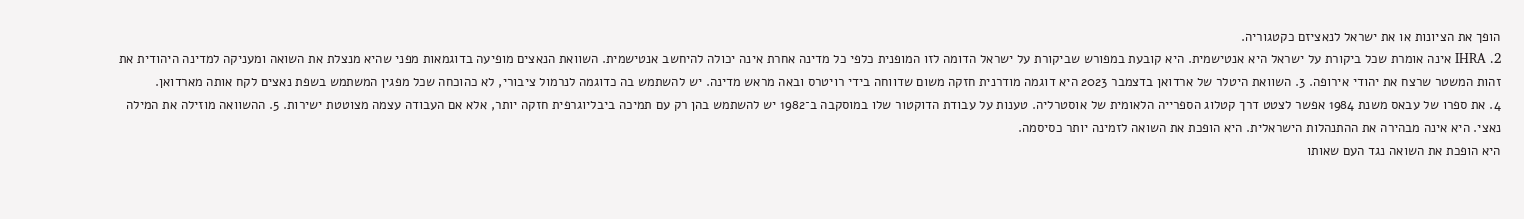הופך את הציונות או את ישראל לנאציזם כקטגוריה.
2. IHRA אינה אומרת שכל ביקורת על ישראל היא אנטישמית. היא קובעת במפורש שביקורת על ישראל הדומה לזו המופנית כלפי כל מדינה אחרת אינה יכולה להיחשב אנטישמית. השוואת הנאצים מופיעה בדוגמאות מפני שהיא מנצלת את השואה ומעניקה למדינה היהודית את זהות המשטר שרצח את יהודי אירופה. 3. השוואת היטלר של ארדואן בדצמבר 2023 היא דוגמה מודרנית חזקה משום שדווחה בידי רויטרס ובאה מראש מדינה. יש להשתמש בה כדוגמה לנרמול ציבורי, לא כהוכחה שכל מפגין המשתמש בשפת נאצים לקח אותה מארדואן.
4. את ספרו של עבאס משנת 1984 אפשר לצטט דרך קטלוג הספרייה הלאומית של אוסטרליה. טענות על עבודת הדוקטור שלו במוסקבה ב־1982 יש להשתמש בהן רק עם תמיכה ביבליוגרפית חזקה יותר, אלא אם העבודה עצמה מצוטטת ישירות. 5. ההשוואה מוזילה את המילה נאצי. היא אינה מבהירה את ההתנהלות הישראלית. היא הופכת את השואה לזמינה יותר כסיסמה.
היא הופכת את השואה נגד העם שאותו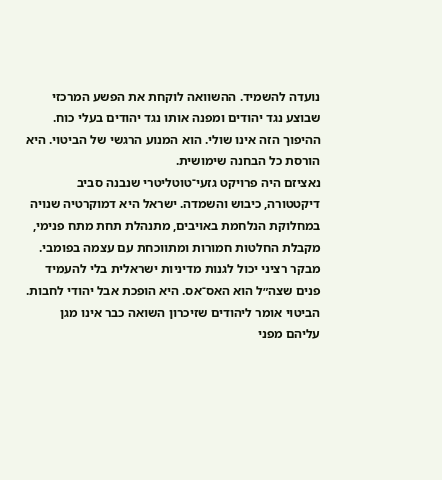נועדה להשמיד. ההשוואה לוקחת את הפשע המרכזי שבוצע נגד יהודים ומפנה אותו נגד יהודים בעלי כוח. ההיפוך הזה אינו שולי. הוא המנוע הרגשי של הביטוי. היא הורסת כל הבחנה שימושית.
נאציזם היה פרויקט גזעי־טוטליטרי שנבנה סביב דיקטטורה, כיבוש והשמדה. ישראל היא דמוקרטיה שנויה במחלוקת הנלחמת באויבים, מתנהלת תחת מתח פנימי, מקבלת החלטות חמורות ומתווכחת עם עצמה בפומבי. מבקר רציני יכול לגנות מדיניות ישראלית בלי להעמיד פנים שצה״ל הוא האס־אס. היא הופכת אבל יהודי לחבות. הביטוי אומר ליהודים שזיכרון השואה כבר אינו מגן עליהם מפני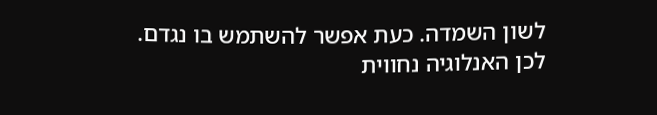לשון השמדה. כעת אפשר להשתמש בו נגדם. לכן האנלוגיה נחווית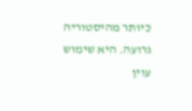כיותר מהיסטוריה גרועה. היא שימוש עוין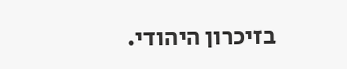בזיכרון היהודי.